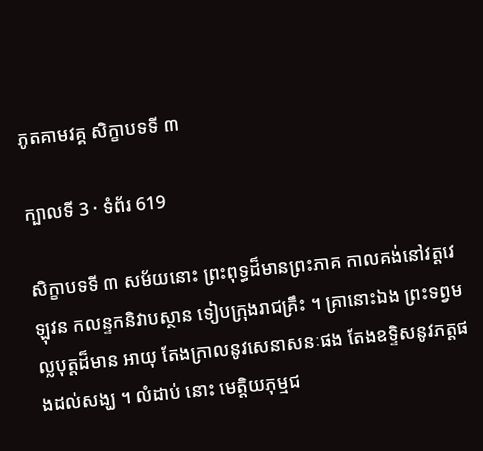ភូតគាមវគ្គ សិក្ខាបទទី ៣

ក្បាលទី 3 · ទំព័រ 619

សិក្ខាបទទី ៣ សម័យនោះ ព្រះពុទ្ធដ៏មានព្រះភាគ កាលគង់នៅវត្តវេឡុវន កលន្ទកនិវាបស្ថាន ទៀបក្រុងរាជគ្រឹះ ។ គ្រានោះឯង ព្រះទព្វមល្លបុត្តដ៏មាន អាយុ តែងក្រាលនូវសេនាសនៈផង តែងឧទ្ទិសនូវភត្តផងដល់សង្ឃ ។ លំដាប់ នោះ មេត្តិយភុម្មជ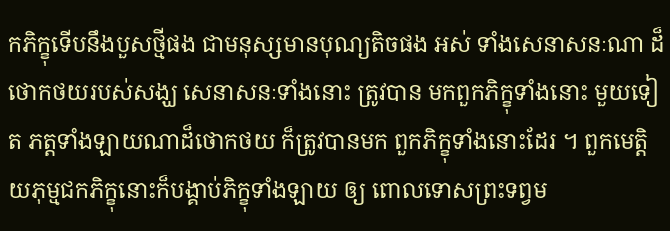កភិក្ខុទើបនឹងបួសថ្មីផង ជាមនុស្សមានបុណ្យតិចផង អស់ ទាំងសេនាសនៈណា ដ៏ថោកថយរបស់សង្ឃ សេនាសនៈទាំងនោះ ត្រូវបាន មកពួកភិក្ខុទាំងនោះ មួយទៀត ភត្តទាំងឡាយណាដ៏ថោកថយ ក៏ត្រូវបានមក ពួកភិក្ខុទាំងនោះដែរ ។ ពួកមេត្តិយភុម្មជកភិក្ខុនោះក៏បង្គាប់ភិក្ខុទាំងឡាយ ឲ្យ ពោលទោសព្រះទព្វម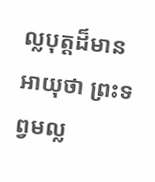ល្លបុត្តដ៏មានអាយុថា ព្រះទព្វមល្ល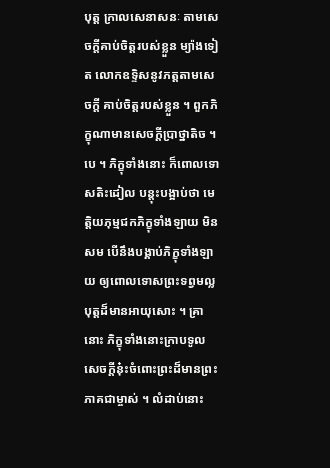បុត្ត ក្រាលសេនាសនៈ តាមសេចក្តីគាប់ចិត្តរបស់ខ្លួន ម្យ៉ាងទៀត លោកឧទ្ទិសនូវភត្តតាមសេចក្តី គាប់ចិត្តរបស់ខ្លួន ។ ពួកភិក្ខុណាមានសេចក្តីប្រាថ្នាតិច ។ បេ ។ ភិក្ខុទាំងនោះ ក៏ពោលទោសតិះដៀល បន្តុះបង្អាប់ថា មេត្តិយភុម្មជកភិក្ខុទាំងឡាយ មិនសម បើនឹងបង្គាប់ភិក្ខុទាំងឡាយ ឲ្យពោលទោសព្រះទព្វមល្លបុត្តដ៏មានអាយុសោះ ។ គ្រានោះ ភិក្ខុទាំងនោះក្រាបទូលសេចក្តីនុ៎ះចំពោះព្រះដ៏មានព្រះភាគជាម្ចាស់ ។ លំដាប់នោះ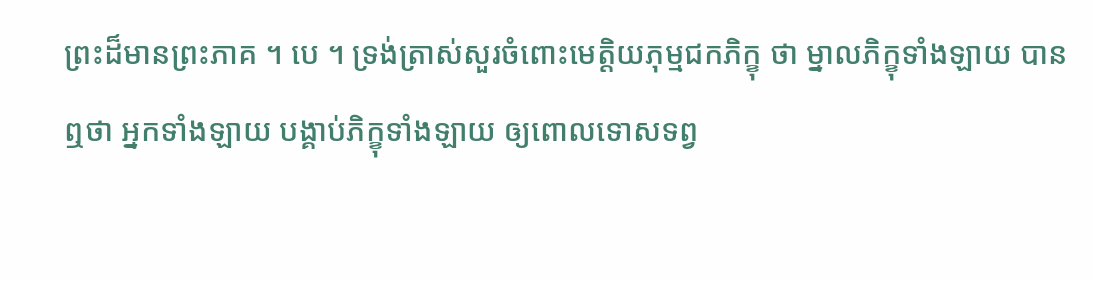ព្រះដ៏មានព្រះភាគ ។ បេ ។ ទ្រង់ត្រាស់សួរចំពោះមេត្តិយភុម្មជកភិក្ខុ ថា ម្នាលភិក្ខុទាំងឡាយ បានឮថា អ្នកទាំងឡាយ បង្គាប់ភិក្ខុទាំងឡាយ ឲ្យពោលទោសទព្វ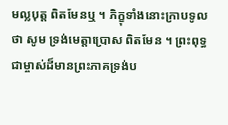មល្លបុត្ត ពិតមែនឬ ។ ភិក្ខុទាំងនោះក្រាបទូលថា សូម ទ្រង់មេត្តាប្រោស ពិតមែន ។ ព្រះពុទ្ធជាម្ចាស់ដ៏មានព្រះភាគទ្រង់ប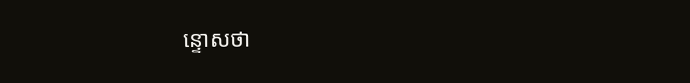ន្ទោសថា